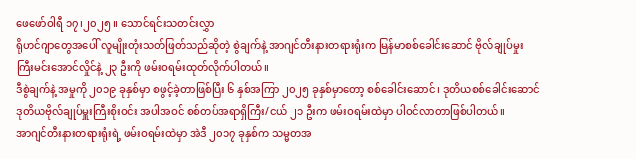ဖေဖော်ဝါရီ ၁၇၊၂၀၂၅ ။ သောင်ရင်းသတင်းလွှာ
ရိုဟင်ဂျာတွေအပေါ် လူမျိုးတုံးသတ်ဖြတ်သည်ဆိုတဲ့ စွဲချက်နဲ့ အာဂျင်တီးနားတရားရုံးက မြန်မာစစ်ခေါင်းဆောင် ဗိုလ်ချုပ်မှုးကြီးမင်းအောင်လှိုင်နဲ့ ၂၃ ဦးကို ဖမ်းဝရမ်းထုတ်လိုက်ပါတယ်။
ဒီစွဲချက်နဲ့ အမှုကို ၂၀၁၉ ခုနှစ်မှာ စဖွင့်ခဲ့တာဖြစ်ပြီး ၆ နှစ်အကြာ ၂၀၂၅ ခုနှစ်မှာတော့ စစ်ခေါင်းဆောင်၊ ဒုတိယစစ်ခေါင်းဆောင် ဒုတိယဗိုလ်ချုပ်မှူးကြီးစိုးဝင်း အပါအဝင် စစ်တပ်အရာရှိကြီး/ငယ် ၂၁ ဦးက ဖမ်းဝရမ်းထဲမှာ ပါဝင်လာတာဖြစ်ပါတယ်။
အာဂျင်တီးနားတရားရုံးရဲ့ ဖမ်းဝရမ်းထဲမှာ အဲဒီ ၂၀၁၇ ခုနှစ်က သမ္မတအ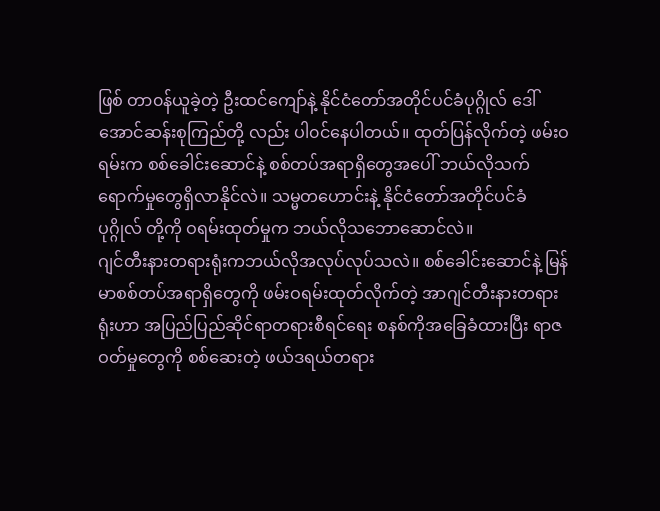ဖြစ် တာ၀န်ယူခဲ့တဲ့ ဦးထင်ကျော်နဲ့ နိုင်ငံတော်အတိုင်ပင်ခံပုဂ္ဂိုလ် ဒေါ်အောင်ဆန်းစုကြည်တို့ လည်း ပါ၀င်နေပါတယ်။ ထုတ်ပြန်လိုက်တဲ့ ဖမ်းဝရမ်းက စစ်ခေါင်းဆောင်နဲ့ စစ်တပ်အရာရှိတွေအပေါ် ဘယ်လိုသက်ရောက်မှုတွေရှိလာနိုင်လဲ။ သမ္မတဟောင်းနဲ့ နိုင်ငံတော်အတိုင်ပင်ခံပုဂ္ဂိုလ် တို့ကို ဝရမ်းထုတ်မှုက ဘယ်လိုသဘောဆောင်လဲ။
ဂျင်တီးနားတရားရုံးကဘယ်လိုအလုပ်လုပ်သလဲ။ စစ်ခေါင်းဆောင်နဲ့ မြန်မာစစ်တပ်အရာရှိတွေကို ဖမ်းဝရမ်းထုတ်လိုက်တဲ့ အာဂျင်တီးနားတရားရုံးဟာ အပြည်ပြည်ဆိုင်ရာတရားစီရင်ရေး စနစ်ကိုအခြေခံထားပြီး ရာဇဝတ်မှုတွေကို စစ်ဆေးတဲ့ ဖယ်ဒရယ်တရား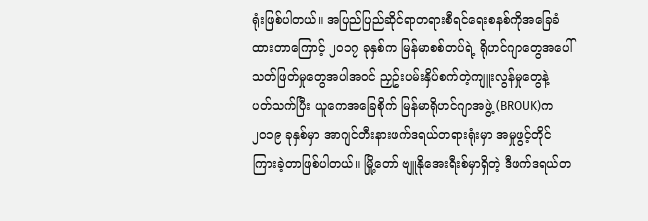ရုံးဖြစ်ပါတယ်။ အပြည်ပြည်ဆိုင်ရာတရားစီရင်ရေးစနစ်ကိုအခြေခံထားတာကြောင့် ၂၀၁၇ ခုနှစ်က မြန်မာစစ်တပ်ရဲ့ ရိုဟင်ဂျာတွေအပေါ် သတ်ဖြတ်မှုတွေအပါအဝင် ညှဥ်းပမ်းနှိပ်စက်တဲ့ကျူးလွန်မှုတွေနဲ့ ပတ်သက်ပြီး ယူကေအခြေစိုက် မြန်မာရိုဟင်ဂျာအဖွဲ့ (BROUK)က ၂၀၁၉ ခုနှစ်မှာ အာဂျင်တီးနားဖက်ဒရယ်တရားရုံးမှာ အမှုဖွင့်တိုင်ကြားခဲ့တာဖြစ်ပါတယ်။ မြို့တော် ဗျူနိုအေးရီးစ်မှာရှိတဲ့ ဒီဖက်ဒရယ်တ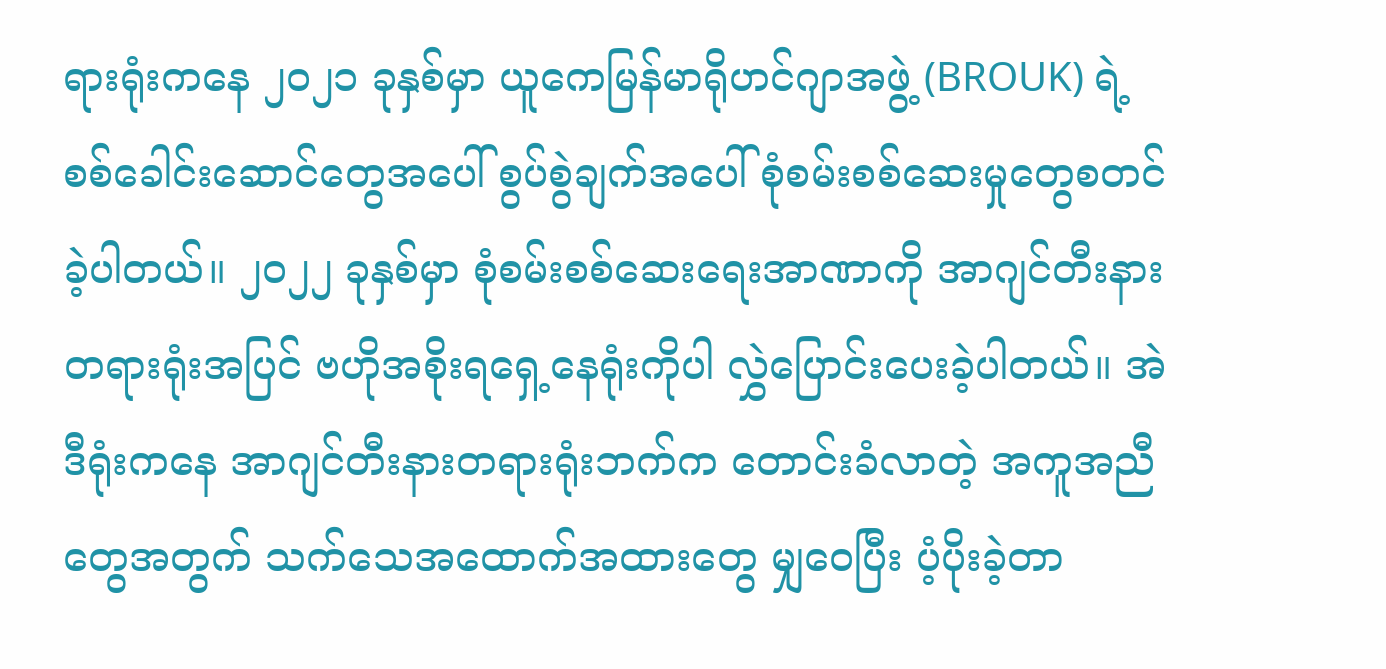ရားရုံးကနေ ၂၀၂၁ ခုနှစ်မှာ ယူကေမြန်မာရိုဟင်ဂျာအဖွဲ့ (BROUK) ရဲ့ စစ်ခေါင်းဆောင်တွေအပေါ် စွပ်စွဲချက်အပေါ် စုံစမ်းစစ်ဆေးမှုတွေစတင်ခဲ့ပါတယ်။ ၂၀၂၂ ခုနှစ်မှာ စုံစမ်းစစ်ဆေးရေးအာဏာကို အာဂျင်တီးနားတရားရုံးအပြင် ဗဟိုအစိုးရရှေ့နေရုံးကိုပါ လွှဲပြောင်းပေးခဲ့ပါတယ်။ အဲဒီရုံးကနေ အာဂျင်တီးနားတရားရုံးဘက်က တောင်းခံလာတဲ့ အကူအညီတွေအတွက် သက်သေအထောက်အထားတွေ မျှဝေပြီး ပံ့ပိုးခဲ့တာ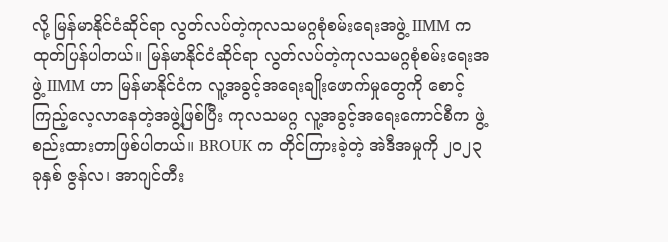လို့ မြန်မာနိုင်ငံဆိုင်ရာ လွတ်လပ်တဲ့ကုလသမဂ္ဂစုံစမ်းရေးအဖွဲ့ IIMM က ထုတ်ပြန်ပါတယ်။ မြန်မာနိုင်ငံဆိုင်ရာ လွတ်လပ်တဲ့ကုလသမဂ္ဂစုံစမ်းရေးအဖွဲ့ IIMM ဟာ မြန်မာနိုင်ငံက လူ့အခွင့်အရေးချိုးဖောက်မှုတွေကို စောင့်ကြည့်လေ့လာနေတဲ့အဖွဲ့ဖြစ်ပြီး ကုလသမဂ္ဂ လူ့အခွင့်အရေးကောင်စီက ဖွဲ့စည်းထားတာဖြစ်ပါတယ်။ BROUK က တိုင်ကြားခဲ့တဲ့ အဲဒီအမှုကို ၂၀၂၃ ခုနှစ် ဇွန်လ၊ အာဂျင်တီး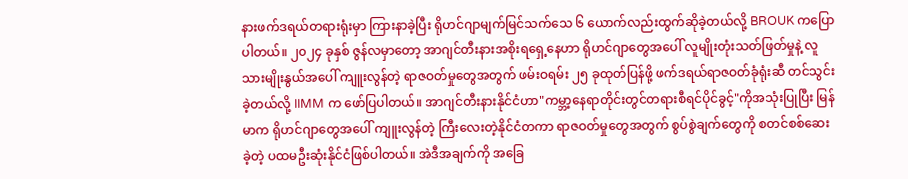နားဖက်ဒရယ်တရားရုံးမှာ ကြားနာခဲ့ပြီး ရိုဟင်ဂျာမျက်မြင်သက်သေ ၆ ယောက်လည်းထွက်ဆိုခဲ့တယ်လို့ BROUK ကပြောပါတယ်။ ၂၀၂၄ ခုနှစ် ဇွန်လမှာတော့ အာဂျင်တီးနားအစိုးရရှေ့နေဟာ ရိုဟင်ဂျာတွေအပေါ် လူမျိုးတုံးသတ်ဖြတ်မှုနဲ့ လူသားမျိုးနွယ်အပေါ် ကျူးလွန်တဲ့ ရာဇဝတ်မှုတွေအတွက် ဖမ်းဝရမ်း ၂၅ ခုထုတ်ပြန်ဖို့ ဖက်ဒရယ်ရာဇဝတ်ခုံရုံးဆီ တင်သွင်းခဲ့တယ်လို့ IIMM က ဖော်ပြပါတယ်။ အာဂျင်တီးနားနိုင်ငံဟာ"ကမ္ဘာ့နေရာတိုင်းတွင်တရားစီရင်ပိုင်ခွင့်"ကိုအသုံးပြုပြီး မြန်မာက ရိုဟင်ဂျာတွေအပေါ် ကျူးလွန်တဲ့ ကြီးလေးတဲ့နိုင်ငံတကာ ရာဇဝတ်မှုတွေအတွက် စွပ်စွဲချက်တွေကို စတင်စစ်ဆေးခဲ့တဲ့ ပထမဦးဆုံးနိုင်ငံဖြစ်ပါတယ်။ အဲဒီအချက်ကို အခြေ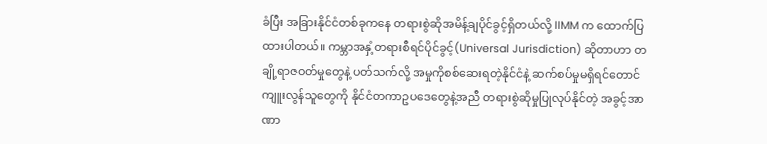ခံပြီး အခြားနိုင်ငံတစ်ခုကနေ တရားစွဲဆိုအမိန့်ချပိုင်ခွင့်ရှိတယ်လို့ IIMM က ထောက်ပြထားပါတယ်။ ကမ္ဘာအနှံ့တရားစီရင်ပိုင်ခွင့်(Universal Jurisdiction) ဆိုတာဟာ တချို့ရာဇဝတ်မှုတွေနဲ့ ပတ်သက်လို့ အမှုကိုစစ်ဆေးရတဲ့နိုင်ငံနဲ့ ဆက်စပ်မှုမရှိရင်တောင် ကျူးလွန်သူတွေကို နိုင်ငံတကာဥပဒေတွေနဲ့အညီ တရားစွဲဆိုမှုပြုလုပ်နိုင်တဲ့ အခွင့်အာဏာ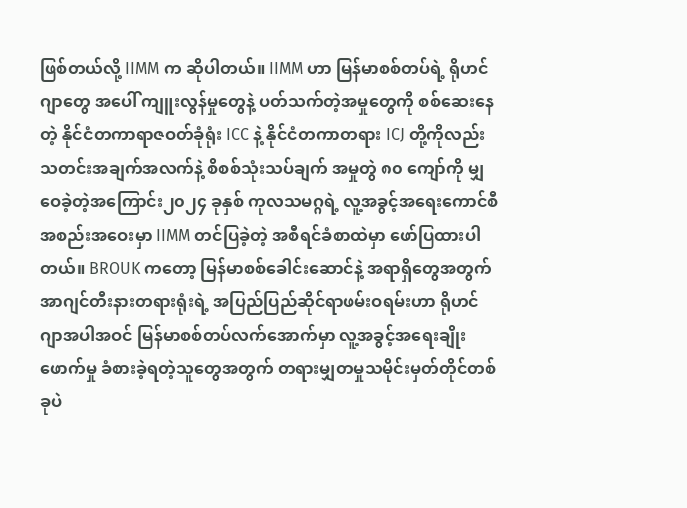ဖြစ်တယ်လို့ IIMM က ဆိုပါတယ်။ IIMM ဟာ မြန်မာစစ်တပ်ရဲ့ ရိုဟင်ဂျာတွေ အပေါ် ကျူးလွန်မှုတွေနဲ့ ပတ်သက်တဲ့အမှုတွေကို စစ်ဆေးနေတဲ့ နိုင်ငံတကာရာဇဝတ်ခုံရုံး ICC နဲ့ နိုင်ငံတကာတရား ICJ တို့ကိုလည်း သတင်းအချက်အလက်နဲ့ စိစစ်သုံးသပ်ချက် အမှုတွဲ ၈၀ ကျော်ကို မျှဝေခဲ့တဲ့အကြောင်း၂၀၂၄ ခုနှစ် ကုလသမဂ္ဂရဲ့ လူ့အခွင့်အရေးကောင်စီအစည်းအဝေးမှာ IIMM တင်ပြခဲ့တဲ့ အစီရင်ခံစာထဲမှာ ဖော်ပြထားပါတယ်။ BROUK ကတော့ မြန်မာစစ်ခေါင်းဆောင်နဲ့ အရာရှိတွေအတွက် အာဂျင်တီးနားတရားရုံးရဲ့ အပြည်ပြည်ဆိုင်ရာဖမ်းဝရမ်းဟာ ရိုဟင်ဂျာအပါအဝင် မြန်မာစစ်တပ်လက်အောက်မှာ လူ့အခွင့်အရေးချိုးဖောက်မှု ခံစားခဲ့ရတဲ့သူတွေအတွက် တရားမျှတမှုသမိုင်းမှတ်တိုင်တစ်ခုပဲ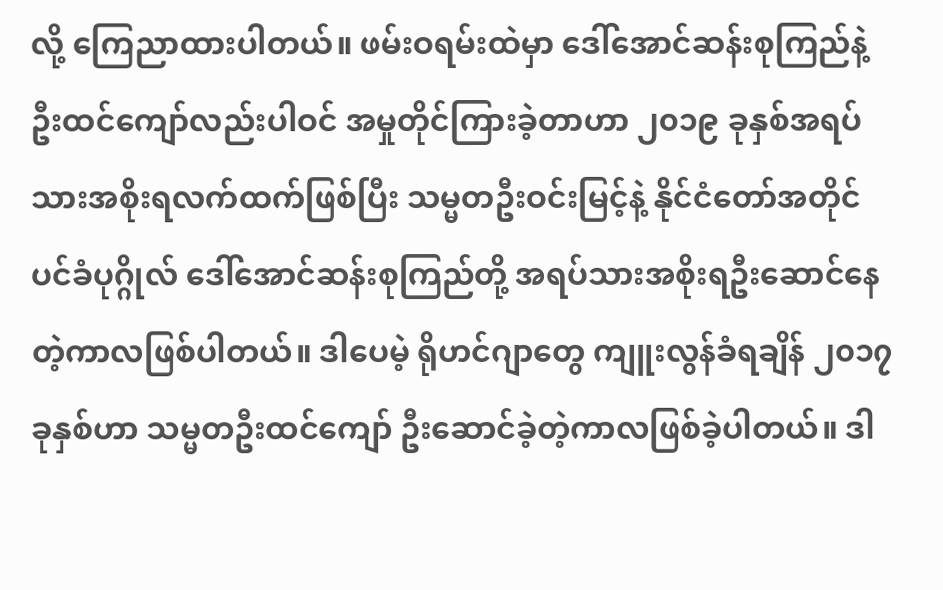လို့ ကြေညာထားပါတယ်။ ဖမ်းဝရမ်းထဲမှာ ဒေါ်အောင်ဆန်းစုကြည်နဲ့ ဦးထင်ကျော်လည်းပါဝင် အမှုတိုင်ကြားခဲ့တာဟာ ၂၀၁၉ ခုနှစ်အရပ်သားအစိုးရလက်ထက်ဖြစ်ပြီး သမ္မတဦးဝင်းမြင့်နဲ့ နိုင်ငံတော်အတိုင်ပင်ခံပုဂ္ဂိုလ် ဒေါ်အောင်ဆန်းစုကြည်တို့ အရပ်သားအစိုးရဦးဆောင်နေတဲ့ကာလဖြစ်ပါတယ်။ ဒါပေမဲ့ ရိုဟင်ဂျာတွေ ကျူးလွန်ခံရချိန် ၂၀၁၇ ခုနှစ်ဟာ သမ္မတဦးထင်ကျော် ဦးဆောင်ခဲ့တဲ့ကာလဖြစ်ခဲ့ပါတယ်။ ဒါ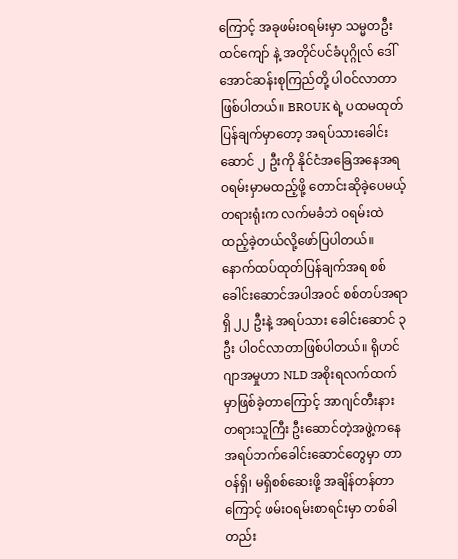ကြောင့် အခုဖမ်းဝရမ်းမှာ သမ္မတဦးထင်ကျော် နဲ့ အတိုင်ပင်ခံပုဂ္ဂိုလ် ဒေါ်အောင်ဆန်းစုကြည်တို့ ပါဝင်လာတာဖြစ်ပါတယ်။ BROUK ရဲ့ ပထမထုတ်ပြန်ချက်မှာတော့ အရပ်သားခေါင်းဆောင် ၂ ဦးကို နိုင်ငံအခြေအနေအရ ဝရမ်းမှာမထည့်ဖို့ တောင်းဆိုခဲ့ပေမယ့် တရားရုံးက လက်မခံဘဲ ဝရမ်းထဲထည့်ခဲ့တယ်လို့ဖော်ပြပါတယ်။ နောက်ထပ်ထုတ်ပြန်ချက်အရ စစ်ခေါင်းဆောင်အပါအဝင် စစ်တပ်အရာရှိ ၂၂ ဦးနဲ့ အရပ်သား ခေါင်းဆောင် ၃ ဦး ပါဝင်လာတာဖြစ်ပါတယ်။ ရိုဟင်ဂျာအမှုဟာ NLD အစိုးရလက်ထက်မှာဖြစ်ခဲ့တာကြောင့် အာဂျင်တီးနား တရားသူကြီး ဦးဆောင်တဲ့အဖွဲ့ကနေ အရပ်ဘက်ခေါင်းဆောင်တွေမှာ တာဝန်ရှိ၊ မရှိစစ်ဆေးဖို့ အချိန်တန်တာကြောင့် ဖမ်းဝရမ်းစာရင်းမှာ တစ်ခါတည်း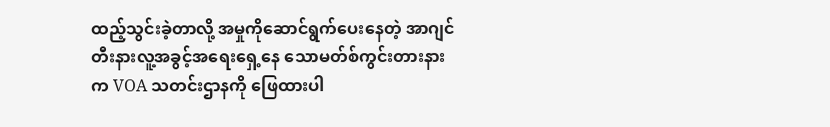ထည့်သွင်းခဲ့တာလို့ အမှုကိုဆောင်ရွက်ပေးနေတဲ့ အာဂျင်တီးနားလူ့အခွင့်အရေးရှေ့နေ သောမတ်စ်ကွင်းတားနား က VOA သတင်းဌာနကို ဖြေထားပါ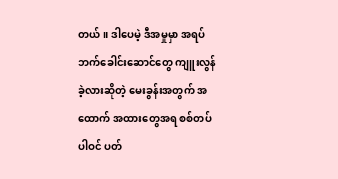တယ်။ ဒါပေမဲ့ ဒီအမှုမှာ အရပ်ဘက်ခေါင်းဆောင်တွေ ကျူးလွန်ခဲ့လားဆိုတဲ့ မေးခွန်းအတွက် အထောက် အထားတွေအရ စစ်တပ်ပါဝင် ပတ်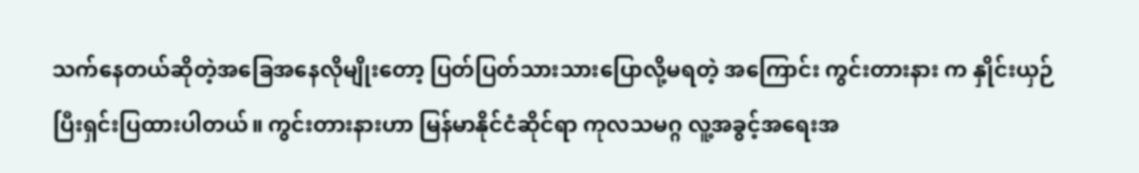သက်နေတယ်ဆိုတဲ့အခြေအနေလိုမျိုးတော့ ပြတ်ပြတ်သားသားပြောလို့မရတဲ့ အကြောင်း ကွင်းတားနား က နှိုင်းယှဉ်ပြီးရှင်းပြထားပါတယ်။ ကွင်းတားနားဟာ မြန်မာနိုင်ငံဆိုင်ရာ ကုလသမဂ္ဂ လူ့အခွင့်အရေးအ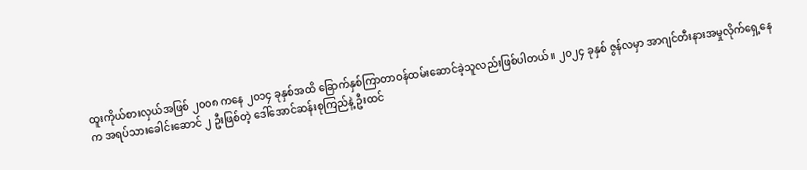ထူးကိုယ်စားလှယ်အဖြစ် ၂၀၀၈ ကနေ ၂၀၁၄ ခုနှစ်အထိ ခြောက်နှစ်ကြာတာဝန်ထမ်းဆောင်ခဲ့သူလည်းဖြစ်ပါတယ်။ ၂၀၂၄ ခုနှစ် ဇွန်လမှာ အာဂျင်တီးနားအမှုလိုက်ရှေ့နေက အရပ်သားခေါင်းဆောင် ၂ ဦးဖြစ်တဲ့ ဒေါ်အောင်ဆန်းစုကြည်နဲ့ ဦးထင်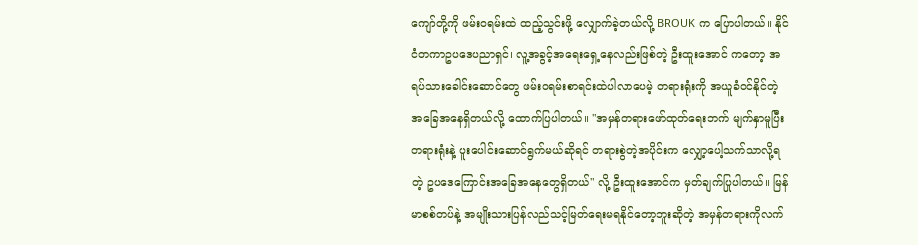ကျော်တို့ကို ဖမ်းဝရမ်းထဲ ထည့်သွင်းဖို့ လျှောက်ခဲ့တယ်လို့ BROUK က ပြောပါတယ်။ နိုင်ငံတကာဥပဒေပညာရှင်၊ လူ့အခွင့်အရေးရှေ့နေလည်းဖြစ်တဲ့ ဦးထူးအောင် ကတော့ အရပ်သားခေါင်းဆောင်တွေ ဖမ်းဝရမ်းစာရင်းထဲပါလာပေမဲ့ တရားရုံးကို အယူခံဝင်နိုင်တဲ့ အခြေအနေရှိတယ်လို့ ထောက်ပြပါတယ်။ "အမှန်တရားဖော်ထုတ်ရေးဘက် မျက်နှာမူပြီး တရားရုံးနဲ့ ပူးပေါင်းဆောင်ရွက်မယ်ဆိုရင် တရားစွဲတဲ့အပိုင်းက လျှော့ပေါ့သက်သာလို့ရတဲ့ ဥပဒေကြောင်းအခြေအနေတွေရှိတယ်" လို့ ဦးထူးအောင်က မှတ်ချက်ပြုပါတယ်။ မြန်မာစစ်တပ်နဲ့ အမျိုးသားပြန်လည်သင့်မြတ်ရေးမရနိုင်တော့ဘူးဆိုတဲ့ အမှန်တရားကိုလက်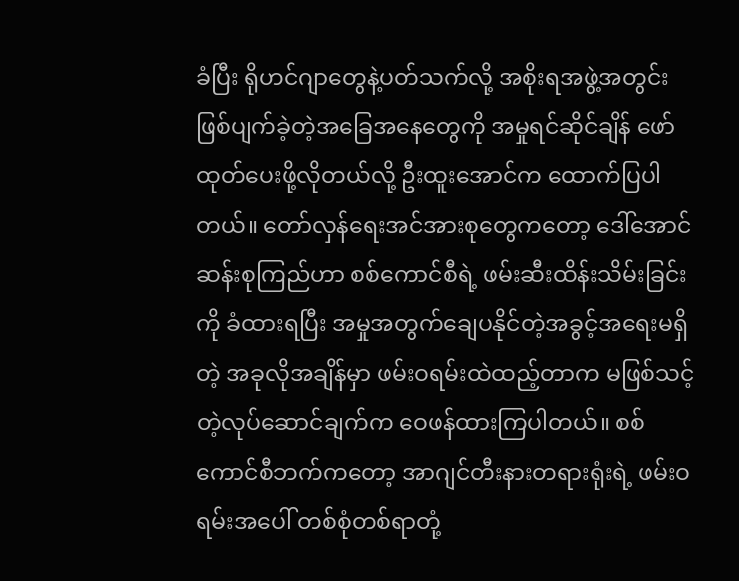ခံပြီး ရိုဟင်ဂျာတွေနဲ့ပတ်သက်လို့ အစိုးရအဖွဲ့အတွင်း ဖြစ်ပျက်ခဲ့တဲ့အခြေအနေတွေကို အမှုရင်ဆိုင်ချိန် ဖော်ထုတ်ပေးဖို့လိုတယ်လို့ ဦးထူးအောင်က ထောက်ပြပါတယ်။ တော်လှန်ရေးအင်အားစုတွေကတော့ ဒေါ်အောင်ဆန်းစုကြည်ဟာ စစ်ကောင်စီရဲ့ ဖမ်းဆီးထိန်းသိမ်းခြင်းကို ခံထားရပြီး အမှုအတွက်ချေပနိုင်တဲ့အခွင့်အရေးမရှိတဲ့ အခုလိုအချိန်မှာ ဖမ်းဝရမ်းထဲထည့်တာက မဖြစ်သင့်တဲ့လုပ်ဆောင်ချက်က ဝေဖန်ထားကြပါတယ်။ စစ်ကောင်စီဘက်ကတော့ အာဂျင်တီးနားတရားရုံးရဲ့ ဖမ်းဝရမ်းအပေါ် တစ်စုံတစ်ရာတုံ့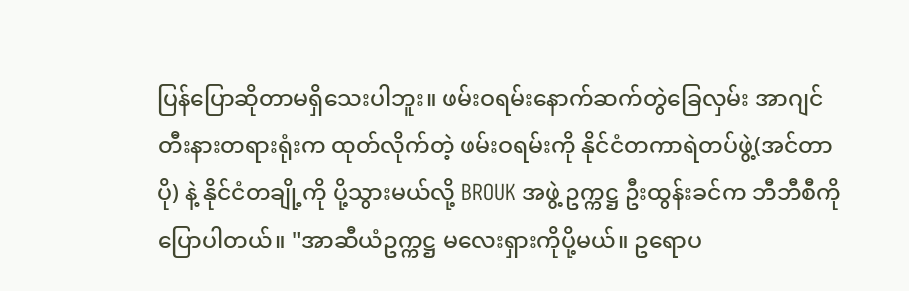ပြန်ပြောဆိုတာမရှိသေးပါဘူး။ ဖမ်းဝရမ်းနောက်ဆက်တွဲခြေလှမ်း အာဂျင်တီးနားတရားရုံးက ထုတ်လိုက်တဲ့ ဖမ်းဝရမ်းကို နိုင်ငံတကာရဲတပ်ဖွဲ့(အင်တာပို) နဲ့ နိုင်ငံတချို့ကို ပို့သွားမယ်လို့ BROUK အဖွဲ့ ဥက္ကဋ္ဌ ဦးထွန်းခင်က ဘီဘီစီကိုပြောပါတယ်။ "အာဆီယံဥက္ကဋ္ဌ မလေးရှားကိုပို့မယ်။ ဥရောပ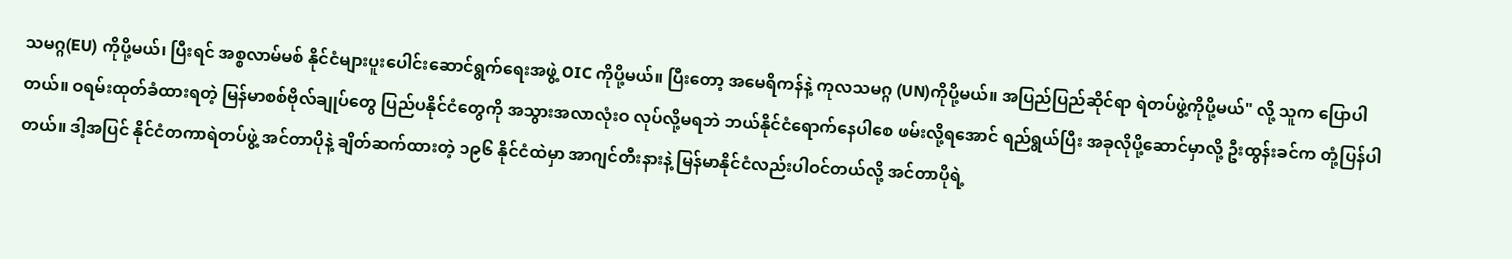သမဂ္ဂ(EU) ကိုပို့မယ်၊ ပြီးရင် အစ္စလာမ်မစ် နိုင်ငံများပူးပေါင်းဆောင်ရွက်ရေးအဖွဲ့ OIC ကိုပို့မယ်။ ပြီးတော့ အမေရိကန်နဲ့ ကုလသမဂ္ဂ (UN)ကိုပို့မယ်။ အပြည်ပြည်ဆိုင်ရာ ရဲတပ်ဖွဲ့ကိုပို့မယ်" လို့ သူက ပြောပါတယ်။ ဝရမ်းထုတ်ခံထားရတဲ့ မြန်မာစစ်ဗိုလ်ချုပ်တွေ ပြည်ပနိုင်ငံတွေကို အသွားအလာလုံးဝ လုပ်လို့မရဘဲ ဘယ်နိုင်ငံရောက်နေပါစေ ဖမ်းလို့ရအောင် ရည်ရွယ်ပြီး အခုလိုပို့ဆောင်မှာလို့ ဦးထွန်းခင်က တုံ့ပြန်ပါတယ်။ ဒါ့အပြင် နိုင်ငံတကာရဲတပ်ဖွဲ့ အင်တာပိုနဲ့ ချိတ်ဆက်ထားတဲ့ ၁၉၆ နိုင်ငံထဲမှာ အာဂျင်တီးနားနဲ့ မြန်မာနိုင်ငံလည်းပါဝင်တယ်လို့ အင်တာပိုရဲ့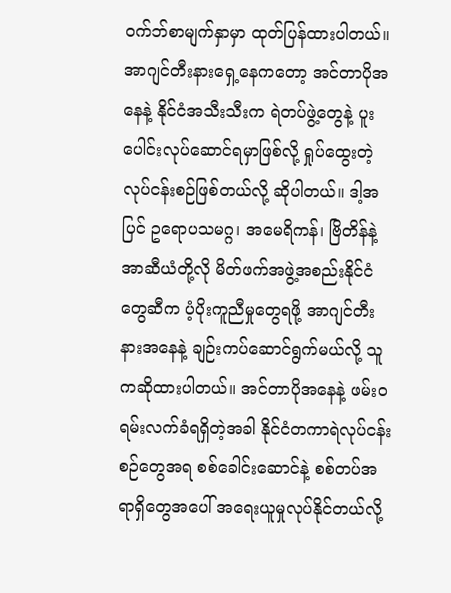ဝက်ဘ်စာမျက်နှာမှာ ထုတ်ပြန်ထားပါတယ်။ အာဂျင်တီးနားရှေ့နေကတော့ အင်တာပိုအနေနဲ့ နိုင်ငံအသီးသီးက ရဲတပ်ဖွဲ့တွေနဲ့ ပူးပေါင်းလုပ်ဆောင်ရမှာဖြစ်လို့ ရှုပ်ထွေးတဲ့လုပ်ငန်းစဉ်ဖြစ်တယ်လို့ ဆိုပါတယ်။ ဒါ့အပြင် ဥရောပသမဂ္ဂ၊ အမေရိကန်၊ ဗြိတိန်နဲ့ အာဆီယံတို့လို မိတ်ဖက်အဖွဲ့အစည်းနိုင်ငံတွေဆီက ပံ့ပိုးကူညီမှုတွေရဖို့ အာဂျင်တီးနားအနေနဲ့ ချဉ်းကပ်ဆောင်ရွက်မယ်လို့ သူကဆိုထားပါတယ်။ အင်တာပိုအနေနဲ့ ဖမ်းဝရမ်းလက်ခံရရှိတဲ့အခါ နိုင်ငံတကာရဲလုပ်ငန်းစဉ်တွေအရ စစ်ခေါင်းဆောင်နဲ့ စစ်တပ်အရာရှိတွေအပေါ် အရေးယူမှုလုပ်နိုင်တယ်လို့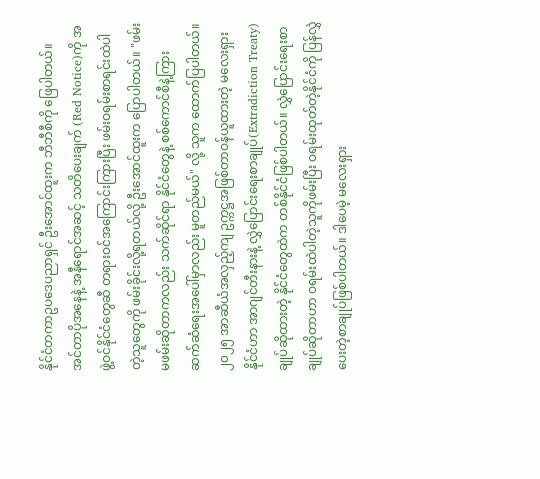နိုင်ငံတကာဥပဒေပညာရှင် ဦးအောင်ထူးက ဘီဘီစီကို ဖြေပါတယ်။ အင်တာပိုအနေနဲ့ အနီရောင်အဆင့် သတိပေးချက် (Red Notice)ကို အဖွဲ့ဝင်နိုင်ငံတွေဆီ တရားဝင်အကြောင်းကြားပြီး ဖမ်းဝရမ်းစာရင်းထဲပါတဲ့သူတွေကို ဖမ်းခိုင်းလို့ရတယ်လို့ ဦးအောင်ထူးက ပြောပါတယ်။ "ဖမ်း မဖမ်းဆိုတာကလည်း သက်ဆိုင်ရာ နိုင်ငံတွေနဲ့ စစ်ကောင်စီနဲ့ကြား ဆက်ဆံရေးအပေါ်မှာလည်း မူတည်မယ်" လို့ သူက ထောက်ပြပါတယ်။ ၂၀၂၅ အာဆီယံအလှည့်ကျ ဥက္ကဋ္ဌအဖြစ်တာဝန်ယူထားတဲ့ မလေးရှားနိုင်ငံဟာ အာဂျင်တီးနားနဲ့ လွှဲပြောင်းရေးစာချုပ်(Extradiction Treaty)ချုပ်ဆိုထားတဲ့ နိုင်ငံတွေထဲက တစ်နိုင်ငံဖြစ်ပါတယ်။ လွှဲပြောင်းရေးစာချုပ်ဆိုတာဟာ ဝရမ်းထဲပါတဲ့သူကိုဖမ်းပြီး ဝရမ်းထုတ်တဲ့နိုင်ငံကို ပြန်လွှဲပေးတဲ့စာချုပ်ဖြစ်ပါတယ်။ ဒါပေမဲ့ မလေးရှား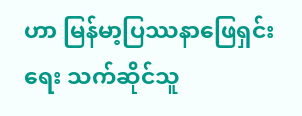ဟာ မြန်မာ့ပြဿနာဖြေရှင်းရေး သက်ဆိုင်သူ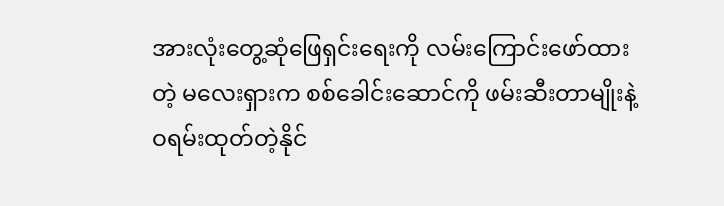အားလုံးတွေ့ဆုံဖြေရှင်းရေးကို လမ်းကြောင်းဖော်ထားတဲ့ မလေးရှားက စစ်ခေါင်းဆောင်ကို ဖမ်းဆီးတာမျိုးနဲ့ ဝရမ်းထုတ်တဲ့နိုင်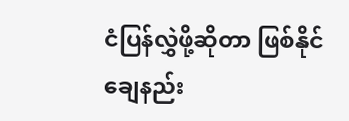ငံပြန်လွှဲဖို့ဆိုတာ ဖြစ်နိုင်ချေနည်း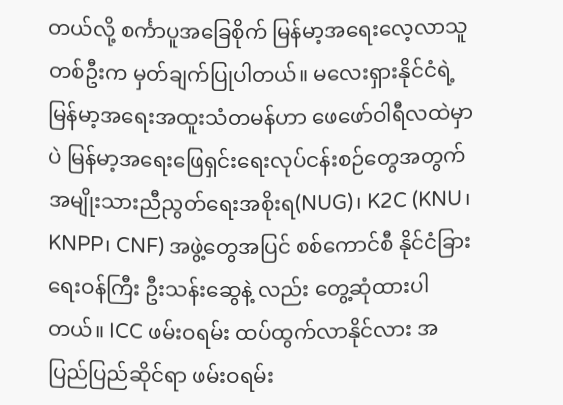တယ်လို့ စင်္ကာပူအခြေစိုက် မြန်မာ့အရေးလေ့လာသူတစ်ဦးက မှတ်ချက်ပြုပါတယ်။ မလေးရှားနိုင်ငံရဲ့ မြန်မာ့အရေးအထူးသံတမန်ဟာ ဖေဖော်ဝါရီလထဲမှာပဲ မြန်မာ့အရေးဖြေရှင်းရေးလုပ်ငန်းစဉ်တွေအတွက် အမျိုးသားညီညွတ်ရေးအစိုးရ(NUG)၊ K2C (KNU၊ KNPP၊ CNF) အဖွဲ့တွေအပြင် စစ်ကောင်စီ နိုင်ငံခြားရေးဝန်ကြီး ဦးသန်းဆွေနဲ့ လည်း တွေ့ဆုံထားပါတယ်။ ICC ဖမ်းဝရမ်း ထပ်ထွက်လာနိုင်လား အပြည်ပြည်ဆိုင်ရာ ဖမ်းဝရမ်း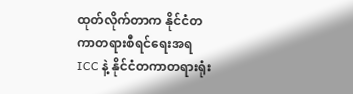ထုတ်လိုက်တာက နိုင်ငံတကာတရားစီရင်ရေးအရ ICC နဲ့ နိုင်ငံတကာတရားရုံး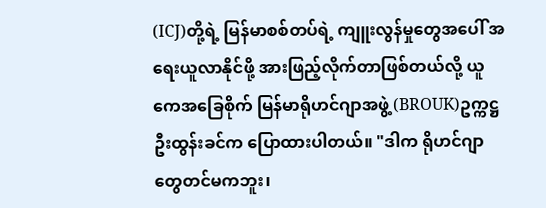(ICJ)တို့ရဲ့ မြန်မာစစ်တပ်ရဲ့ ကျူးလွန်မှုတွေအပေါ် အရေးယူလာနိုင်ဖို့ အားဖြည့်လိုက်တာဖြစ်တယ်လို့ ယူကေအခြေစိုက် မြန်မာရိုဟင်ဂျာအဖွဲ့ (BROUK)ဥက္ကဋ္ဌ ဦးထွန်းခင်က ပြောထားပါတယ်။ "ဒါက ရိုဟင်ဂျာတွေတင်မကဘူး၊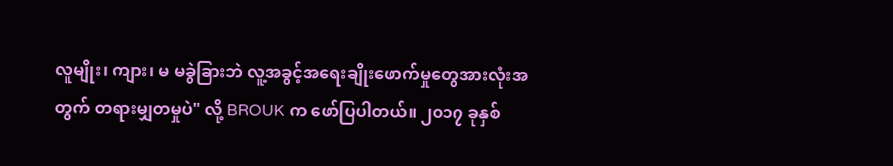လူမျိုး၊ ကျား၊ မ မခွဲခြားဘဲ လူ့အခွင့်အရေးချိုးဖောက်မှုတွေအားလုံးအတွက် တရားမျှတမှုပဲ" လို့ BROUK က ဖော်ပြပါတယ်။ ၂၀၁၇ ခုနှစ်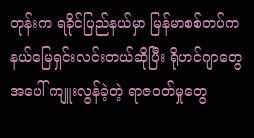တုန်းက ရခိုင်ပြည်နယ်မှာ မြန်မာစစ်တပ်က နယ်မြေရှင်းလင်းတယ်ဆိုပြီး ရိုဟင်ဂျာတွေအပေါ် ကျူးလွန်ခဲ့တဲ့ ရာဇဝတ်မှုတွေ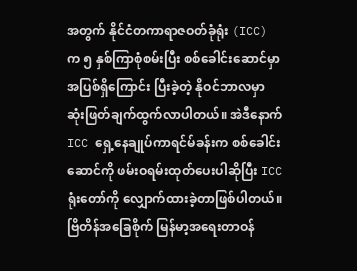အတွက် နိုင်ငံတကာရာဇဝတ်ခုံရုံး (ICC) က ၅ နှစ်ကြာစုံစမ်းပြီး စစ်ခေါင်းဆောင်မှာ အပြစ်ရှိကြောင်း ပြီးခဲ့တဲ့ နိုဝင်ဘာလမှာ ဆုံးဖြတ်ချက်ထွက်လာပါတယ်။ အဲဒီနောက် ICC ရှေ့နေချုပ်ကာရင်မ်ခန်းက စစ်ခေါင်းဆောင်ကို ဖမ်းဝရမ်းထုတ်ပေးပါဆိုပြီး ICC ရုံးတော်ကို လျှောက်ထားခဲ့တာဖြစ်ပါတယ်။ ဗြိတိန်အခြေစိုက် မြန်မာ့အရေးတာဝန်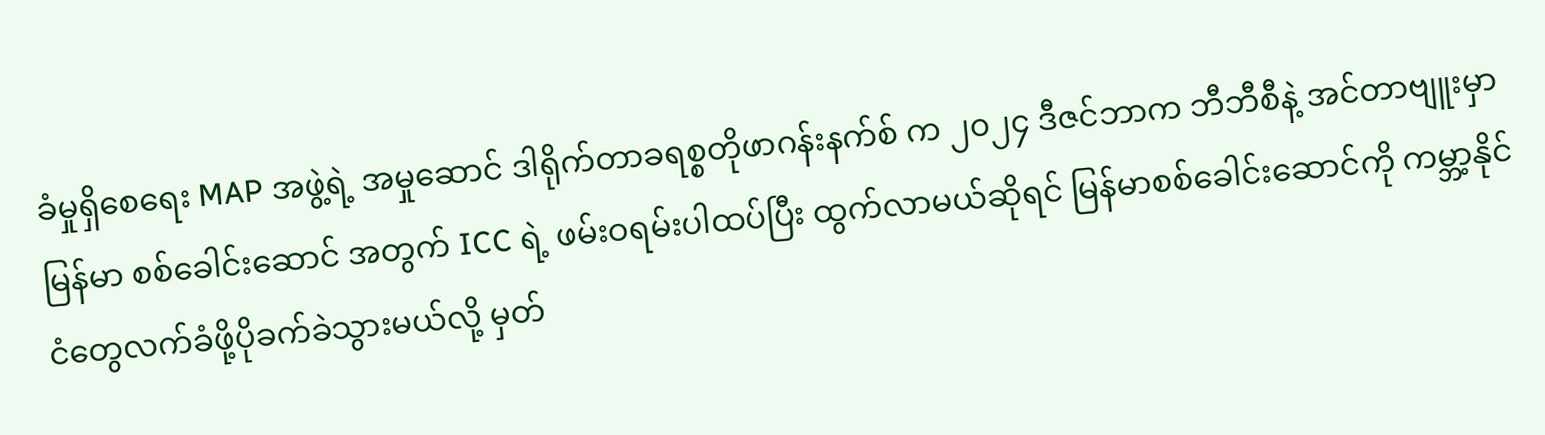ခံမှုရှိစေရေး MAP အဖွဲ့ရဲ့ အမှုဆောင် ဒါရိုက်တာခရစ္စတိုဖာဂန်းနက်စ် က ၂၀၂၄ ဒီဇင်ဘာက ဘီဘီစီနဲ့ အင်တာဗျူးမှာ မြန်မာ စစ်ခေါင်းဆောင် အတွက် ICC ရဲ့ ဖမ်းဝရမ်းပါထပ်ပြီး ထွက်လာမယ်ဆိုရင် မြန်မာစစ်ခေါင်းဆောင်ကို ကမ္ဘာ့နိုင်ငံတွေလက်ခံဖို့ပိုခက်ခဲသွားမယ်လို့ မှတ်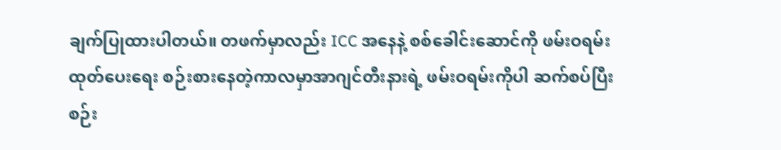ချက်ပြုထားပါတယ်။ တဖက်မှာလည်း ICC အနေနဲ့ စစ်ခေါင်းဆောင်ကို ဖမ်းဝရမ်းထုတ်ပေးရေး စဉ်းစားနေတဲ့ကာလမှာအာဂျင်တီးနားရဲ့ ဖမ်းဝရမ်းကိုပါ ဆက်စပ်ပြီးစဉ်း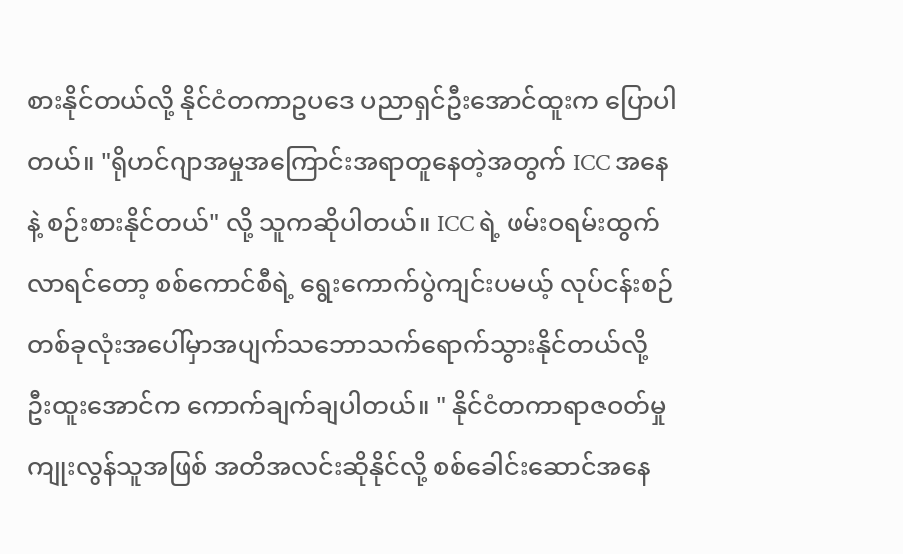စားနိုင်တယ်လို့ နိုင်ငံတကာဥပဒေ ပညာရှင်ဦးအောင်ထူးက ပြောပါတယ်။ "ရိုဟင်ဂျာအမှုအကြောင်းအရာတူနေတဲ့အတွက် ICC အနေနဲ့ စဉ်းစားနိုင်တယ်" လို့ သူကဆိုပါတယ်။ ICC ရဲ့ ဖမ်းဝရမ်းထွက်လာရင်တော့ စစ်ကောင်စီရဲ့ ရွေးကောက်ပွဲကျင်းပမယ့် လုပ်ငန်းစဉ်တစ်ခုလုံးအပေါ်မှာအပျက်သဘောသက်ရောက်သွားနိုင်တယ်လို့ ဦးထူးအောင်က ကောက်ချက်ချပါတယ်။ " နိုင်ငံတကာရာဇဝတ်မှုကျုးလွန်သူအဖြစ် အတိအလင်းဆိုနိုင်လို့ စစ်ခေါင်းဆောင်အနေ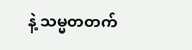နဲ့ သမ္မတတက်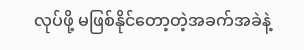လုပ်ဖို့ မဖြစ်နိုင်တော့တဲ့အခက်အခဲနဲ့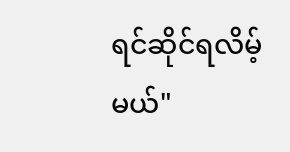ရင်ဆိုင်ရလိမ့်မယ်"